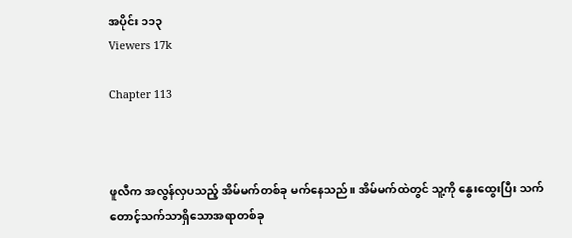အပိုင်း ၁၁၃
Viewers 17k

Chapter 113



ဖူလီက အလွန်လှပသည့် အိမ်မက်တစ်ခု မက်နေသည်။ အိမ်မက်ထဲတွင် သူ့ကို နွေးထွေးပြီး သက်တောင့်သက်သာရှိသောအရာတစ်ခု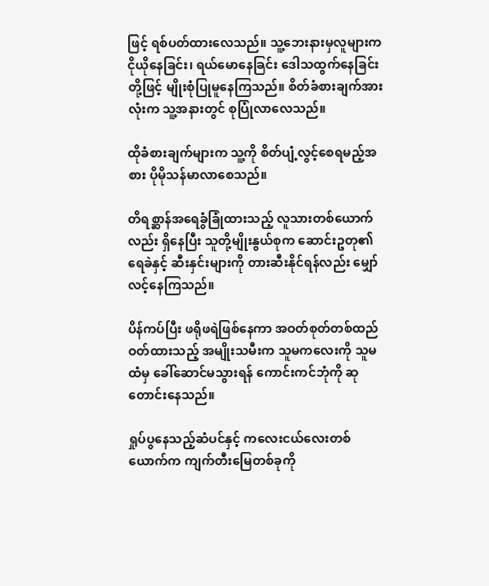ဖြင့် ရစ်ပတ်ထားလေသည်။ သူ့ဘေးနားမှလူများက ငိုယိုနေခြင်း၊ ရယ်မောနေခြင်း ဒေါသထွက်နေခြင်းတို့ဖြင့် မျိုးစုံပြုမူနေကြသည်။ စိတ်ခံစားချက်အားလုံးက သူ့အနားတွင် စုပြုံလာလေသည်။

ထိုခံစားချက်များက သူ့ကို စိတ်ပျံ့လွင့်စေရမည့်အစား ပိုမိုသန်မာလာစေသည်။

တိရစ္ဆာန်အရေခွံခြုံထားသည့် လူသားတစ်ယောက်လည်း ရှိနေပြီး သူတို့မျိုးနွယ်စုက ဆောင်းဥတု၏ ရေခဲနှင့် ဆီးနှင်းများကို တားဆီးနိုင်ရန်လည်း မျှော်လင့်နေကြသည်။

ပိန်ကပ်ပြီး ဖရိုဖရဲဖြစ်နေကာ အဝတ်စုတ်တစ်ထည်ဝတ်ထားသည့် အမျိုးသမီးက သူမကလေးကို သူမထံမှ ခေါ်ဆောင်မသွားရန် ကောင်းကင်ဘုံကို ဆုတောင်းနေသည်။

ရှုပ်ပွနေသည့်ဆံပင်နှင့် ကလေးငယ်လေးတစ်ယောက်က ကျက်တီးမြေတစ်ခုကို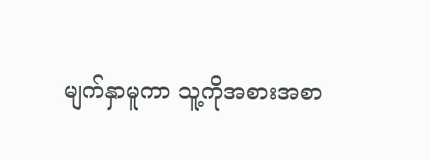မျက်နှာမူကာ သူ့ကိုအစားအစာ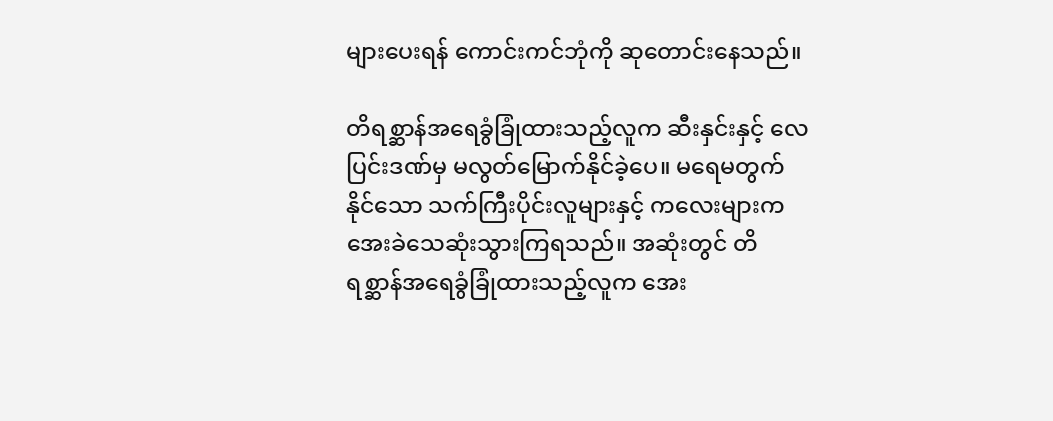များပေးရန် ကောင်းကင်ဘုံကို ‌ဆုတောင်းနေသည်။

တိရစ္ဆာန်အရေခွံခြုံထားသည့်လူက ဆီးနှင်းနှင့် လေပြင်းဒဏ်မှ မလွတ်မြောက်နိုင်ခဲ့ပေ။ မရေမတွက်နိုင်သော သက်ကြီးပိုင်းလူများနှင့် ကလေးများက  အေးခဲသေဆုံးသွားကြရသည်။ အဆုံးတွင် တိရစ္ဆာန်အရေခွံခြုံထားသည့်လူက အေး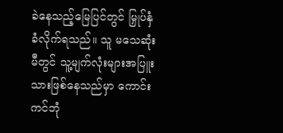ခဲနေသည့်မြေပြင်တွင် မြှုပ်နှံခံလိုက်ရသည်။ သူ မသေဆုံးမီတွင် သူ့မျက်လုံးများအပြူးသားဖြစ်နေသည်မှာ ကောင်းကင်ဘုံ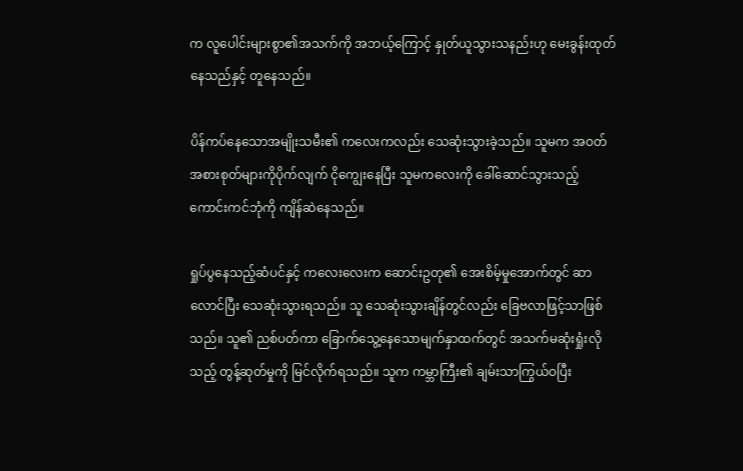က လူပေါင်းများစွာ၏အသက်ကို အဘယ့်ကြောင့် နှုတ်ယူသွားသနည်းဟု မေးခွန်းထုတ်နေသည်နှင့် တူနေသည်။

ပိန်ကပ်နေသောအမျိုးသမီး၏ ကလေးကလည်း သေဆုံးသွားခဲ့သည်။ သူမက အဝတ်အစားစုတ်များကိုပိုက်လျက် ငိုကျွေးနေပြီး သူမကလေးကို ခေါ်ဆောင်သွားသည့် ကောင်းကင်ဘုံကို ကျိန်ဆဲနေသည်။

ရှုပ်ပွနေသည့်ဆံပင်နှင့် ကလေးလေးက ဆောင်းဥတု၏ အေးစိမ့်မှုအောက်တွင် ဆာလောင်ပြီး သေဆုံးသွားရသည်။ သူ သေဆုံးသွားချိန်တွင်လည်း ခြေဗလာဖြင့်သာဖြစ်သည်။ သူ၏ ညစ်ပတ်ကာ ခြောက်သွေ့နေသောမျက်နှာထက်တွင် အသက်မဆုံးရှုံးလိုသည့် တွန့်ဆုတ်မှုကို မြင်လိုက်ရသည်။ သူက ‌ကမ္ဘာကြီး၏ ချမ်းသာကြွယ်ဝပြီး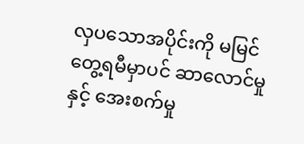လှပသောအပိုင်းကို မမြင်တွေ့ရမီမှာပင် ဆာလောင်မှုနှင့် အေးစက်မှု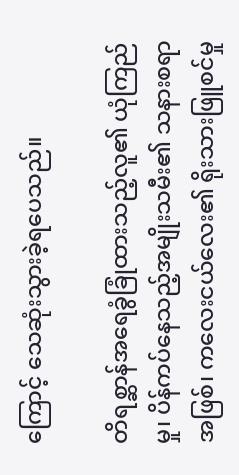ကြောင့် သေဆုံးသွားခဲ့ရပေသည်။

တိရစ္ဆာန်အရေခွံခြုံထားသည့်လူ၏ ယုံကြည်မှု၊ ပိန်ကပ်နေသည့်အမျိုးသမီး၏ သနားစရာအဖြစ်၊ ကလေးငယ်လေး၏ ရိုးသားဖြူစင်မှု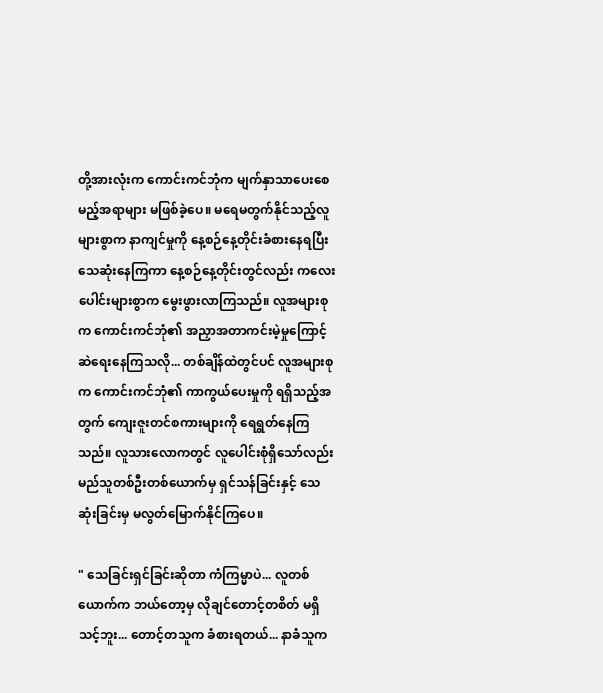တို့အားလုံးက ကောင်းကင်ဘုံက မျက်နှာသာပေးစေမည့်အရာများ မဖြစ်ခဲ့ပေ။ မရေမတွက်နိုင်သည့်လူများစွာက နာကျင်မှုကို နေ့စဉ်နေ့တိုင်းခံစားနေရပြီး သေဆုံးနေကြကာ နေ့စဉ်နေ့တိုင်းတွင်လည်း ကလေးပေါင်းများစွာက မွေးဖွားလာကြသည်။ လူအများစုက ကောင်းကင်ဘုံ၏ အညှာအတာကင်းမဲ့မှုကြောင့် ဆဲရေးနေကြသလို... တစ်ချိန်ထဲတွင်ပင် လူအများစုက ကောင်းကင်ဘုံ၏ ကာကွယ်ပေးမှုကို ရရှိသည့်အတွက် ကျေးဇူးတင်စကားများကို ရေရွတ်နေကြသည်။ လူသားလောကတွင် လူပေါင်းစုံရှိသော်လည်း မည်သူတစ်ဦးတစ်ယောက်မှ ရှင်သန်ခြင်းနှင့် သေဆုံးခြင်းမှ မလွတ်မြောက်နိုင်ကြပေ။

" သေခြင်းရှင်ခြင်းဆိုတာ ကံကြမ္မာပဲ... လူတစ်ယောက်က ဘယ်တော့မှ လိုချင်တောင့်တစိတ် မရှိသင့်ဘူး... တောင့်တသူက ခံစားရတယ်... နာခံသူက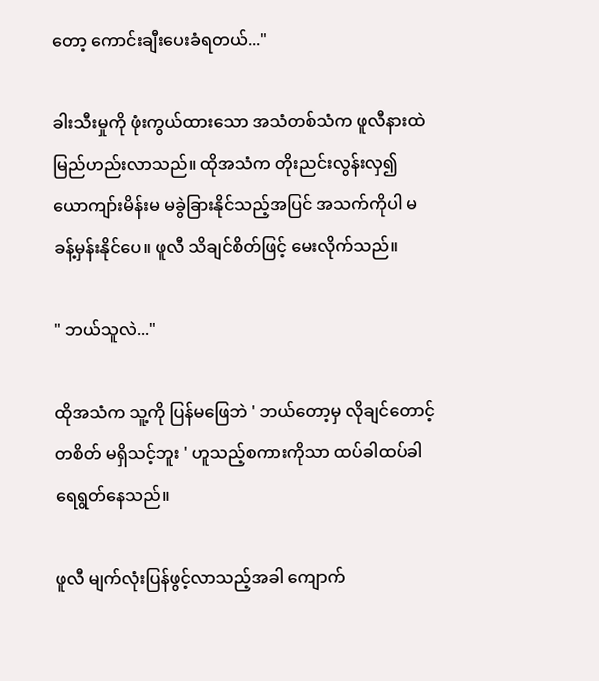တော့ ‌ကောင်းချီးပေးခံရတယ်..."

ခါးသီးမှုကို ဖုံးကွယ်ထားသော အသံတစ်သံက ဖူလီနားထဲ မြည်ဟည်းလာသည်။ ထိုအသံက တိုးညင်းလွန်းလှ၍ ယောကျာ်းမိန်းမ မခွဲခြားနိုင်သည့်အပြင် အသက်ကိုပါ မခန့်မှန်းနိုင်ပေ။ ဖူလီ သိချင်စိတ်ဖြင့် မေးလိုက်သည်။

" ဘယ်သူလဲ..."

ထိုအသံက သူ့ကို ပြန်မဖြေဘဲ ' ဘယ်တော့မှ လိုချင်တောင့်တစိတ် မရှိသင့်ဘူး ' ဟူသည့်စကားကိုသာ ထပ်ခါထပ်ခါ ရေရွတ်နေသည်။

ဖူလီ မျက်လုံးပြန်ဖွင့်လာသည့်အခါ ကျောက်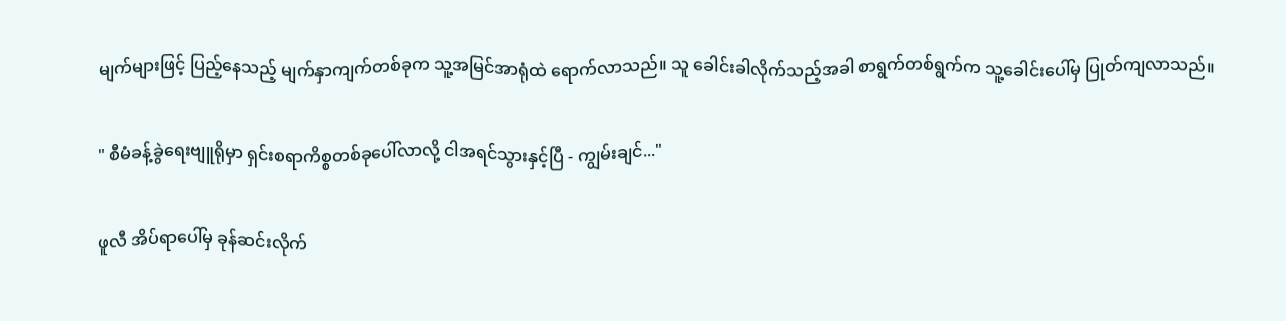မျက်များဖြင့် ပြည့်နေသည့် မျက်နှာကျက်တစ်ခုက သူ့အမြင်အာရုံထဲ ရောက်လာသည်။ သူ ခေါင်းခါလိုက်သည့်အခါ စာရွက်တစ်ရွက်က သူ့ခေါင်းပေါ်မှ ပြုတ်ကျလာသည်။

" စီမံခန့်ခွဲရေးဗျူရိုမှာ ရှင်းစရာကိစ္စတစ်ခုပေါ်လာလို့ ငါအရင်သွားနှင့်ပြီ - ကျွမ်းချင်..."

ဖူလီ အိပ်ရာပေါ်မှ ခုန်ဆင်းလိုက်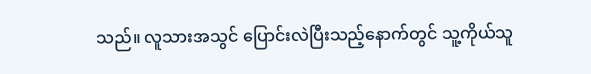သည်။ လူသားအသွင် ပြောင်းလဲပြီးသည့်နောက်တွင် သူ့ကိုယ်သူ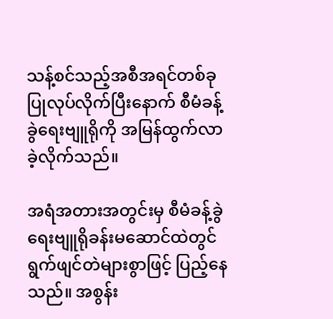သန့်စင်သည့်အစီအရင်တစ်ခု ပြုလုပ်လိုက်ပြီးနောက် စီမံခန့်ခွဲရေးဗျူရိုကို အမြန်ထွက်လာခဲ့လိုက်သည်။

အရံအတားအတွင်းမှ စီမံခန့်ခွဲရေးဗျူရိုခန်းမဆောင်ထဲတွင် ရွက်ဖျင်တဲများစွာဖြင့် ပြည့်နေသည်။ အစွန်း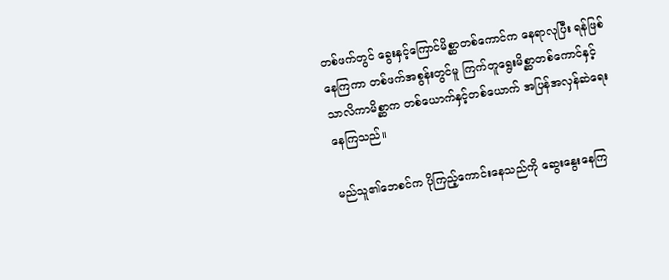တစ်ဖက်တွင် ခွေးနှင့်ကြောင်မိစ္ဆာတစ်ကောင်က နေရာလုပြီး ရန်ဖြစ်နေကြကာ တစ်ဖက်အစွန်းတွင်မူ ကြက်တူရွေးမိစ္ဆာတစ်ကောင်နှင့် သာလိကာမိစ္ဆာက တစ်ယောက်နှင့်တစ်ယောက် အပြန်အလှန်ဆဲရေးနေကြသည်။

မည်သူ၏ဘေစင်က ပိုကြည့်ကောင်းနေသည်ကို ဆွေးနွေးနေကြ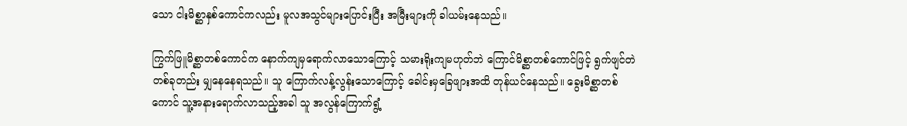သော ငါးမိစ္ဆာနှစ်ကောင်ကလည်း မူလအသွင်များပြောင်းပြီး အမြီးများကို ခါယမ်းနေသည်။

ကြွက်ဖြူမိစ္ဆာတစ်ကောင်က နောက်ကျမှရောက်လာသောကြောင့် သမားရိုးကျမဟုတ်ဘဲ ကြောင်မိစ္ဆာတစ်ကောင်ဖြင့် ရွက်ဖျင်တဲတစ်ခုတည်း မျှနေနေရသည်။ သူ ကြောက်လန့်လွန်းသောကြောင့် ခေါင်းမှခြေဖျားအထိ တုန်ယင်နေသည်။ ခွေးမိစ္ဆာတစ်ကောင် သူ့အနားရောက်လာသည့်အခါ သူ အလွန်ကြောက်ရွံ့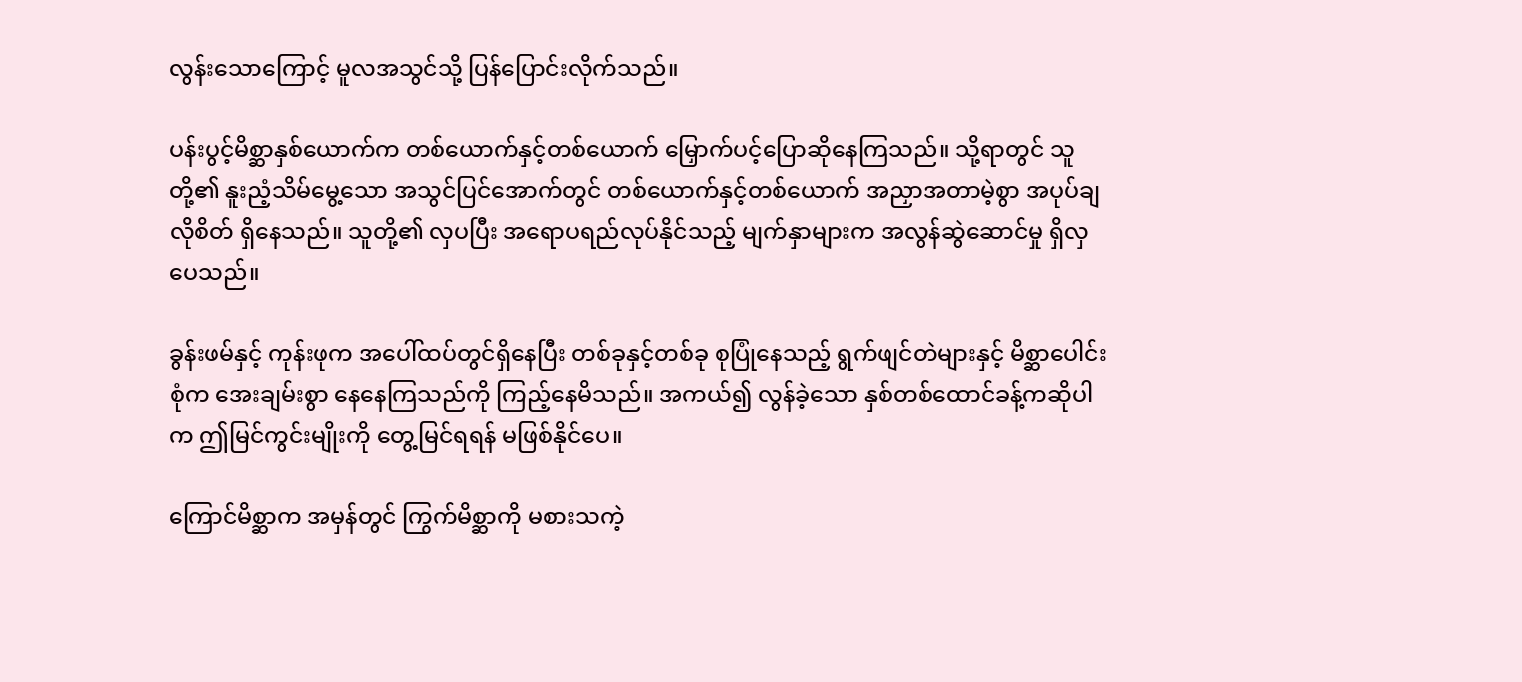လွန်းသောကြောင့် မူလအသွင်သို့ ပြန်ပြောင်းလိုက်သည်။

ပန်းပွင့်မိစ္ဆာနှစ်ယောက်က တစ်ယောက်နှင့်တစ်ယောက် မြှောက်ပင့်ပြောဆိုနေ‌ကြသည်။ သို့ရာတွင် သူတို့၏ နူးညံ့သိမ်မွေ့သော အသွင်ပြင်အောက်တွင် တစ်ယောက်နှင့်တစ်ယောက် အညှာအတာမဲ့စွာ အပုပ်ချလိုစိတ် ရှိနေသည်။ သူတို့၏ လှပပြီး အရောပရည်လုပ်နိုင်သည့် မျက်နှာများက အလွန်ဆွဲဆောင်မှု ရှိလှပေသည်။

ခွန်းဖမ်နှင့် ကုန်းဖုက အပေါ်ထပ်တွင်ရှိနေပြီး တစ်ခုနှင့်တစ်ခု စုပြုံနေသည့် ရွက်ဖျင်တဲများနှင့် မိစ္ဆာပေါင်းစုံက အေးချမ်းစွာ နေနေကြသည်ကို ကြည့်နေမိသည်။ အကယ်၍ လွန်ခဲ့သော နှစ်တစ်ထောင်ခန့်ကဆိုပါက ဤမြင်ကွင်းမျိုးကို တွေ့မြင်ရရန် မဖြစ်နိုင်ပေ။

ကြောင်မိစ္ဆာက အမှန်တွင် ကြွက်မိစ္ဆာကို မစားသကဲ့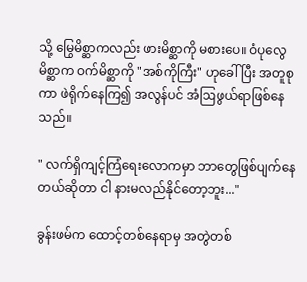သို့ မြွေမိစ္ဆာကလည်း ဖားမိစ္ဆာကို မစားပေ။ ဝံပုလွေမိစ္ဆာက ဝက်မိစ္ဆာကို "အစ်ကိုကြီး" ဟုခေါ်ပြီး အတူစုကာ ဖဲရိုက်နေကြ၍ အလွန်ပင် အံဩဖွယ်ရာဖြစ်နေသည်။

" လက်ရှိကျင့်ကြံရေးလောကမှာ ဘာတွေဖြစ်ပျက်နေတယ်ဆိုတာ ငါ နားမလည်နိုင်တော့ဘူး..."

ခွန်းဖမ်က ထောင့်တစ်နေရာမှ အတွဲတစ်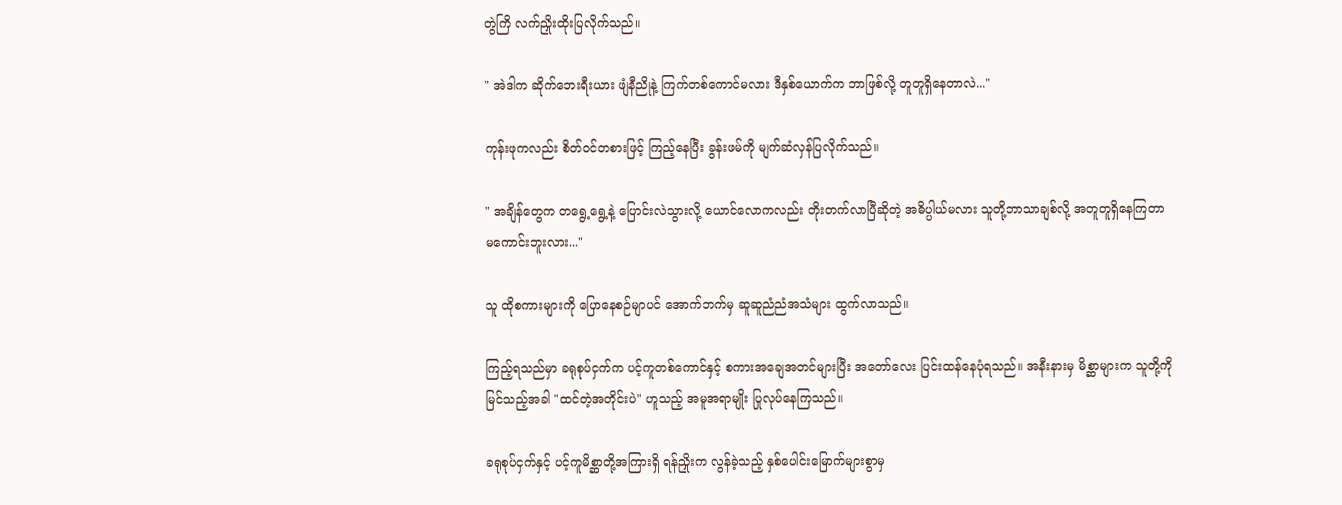တွဲကြိ လက်ညှိုးထိုးပြလိုက်သည်။

" အဲဒါက ဆိုက်ဘေးရီးယား ဖျံနီညိုနဲ့ ကြက်တစ်ကောင်မလား ဒီနှစ်ယောက်က ဘာဖြစ်လို့ တူတူရှိနေတာလဲ..."

ကုန်းဖုကလည်း စိတ်ဝင်တစားဖြင့် ကြည့်နေပြီး ခွန်းဖမ်ကို မျက်ဆံလှန်ပြလိုက်သည်။

" အချိန်တွေက တရွေ့ရွေ့နဲ့ ပြောင်းလဲသွားလို့ ယောင်လောကလည်း တိုးတက်လာပြီဆိုတဲ့ အဓိပ္ပါယ်မလား သူတို့ဘာသာချစ်လို့ အတူတူရှိနေကြတာ မကောင်းဘူးလား..."

သူ ထိုစကားများကို ပြောနေစဉ်မျာပင် အောက်ဘက်မှ ဆူဆူညံညံအသံများ ထွက်လာသည်။

ကြည့်ရသည်မှာ ခရုစုပ်ငှက်က ပင့်ကူတစ်ကောင်နှင့် စကားအချေအတင်များပြီး အတော်လေး ပြင်းထန်နေပုံရသည်။ အနီးနားမှ မိစ္ဆာများက သူတို့ကိုမြင်သည့်အခါ "ထင်တဲ့အတိုင်းပဲ" ဟူသည့် အမူအရာမျိုး ပြုလုပ်နေကြသည်။

ခရုစုပ်ငှက်နှင့် ပင့်ကူမိစ္ဆာတို့အကြားရှိ ရန်ညှိုးက လွန်ခဲ့သည့် နှစ်ပေါင်းမြောက်များစွာမှ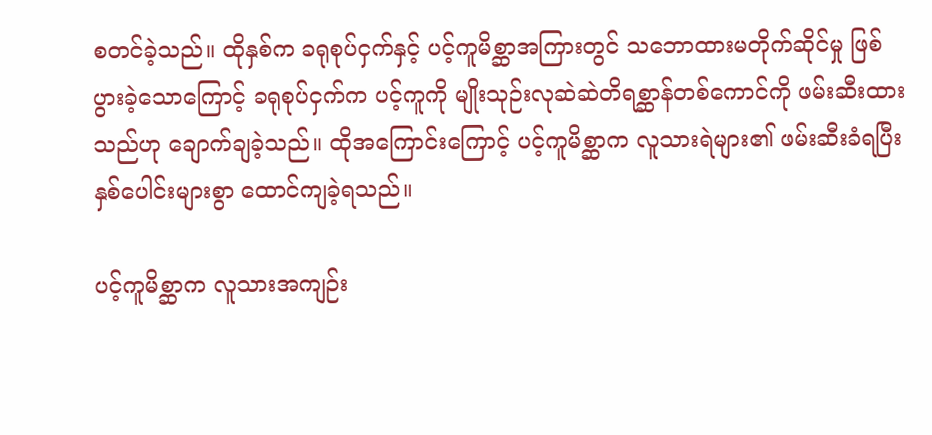စတင်ခဲ့သည်။ ထိုနှစ်က ခရုစုပ်ငှက်နှင့် ပင့်ကူမိစ္ဆာအကြားတွင် သဘောထားမတိုက်ဆိုင်မှု ဖြစ်ပွားခဲ့သောကြောင့် ခရုစုပ်ငှက်က ပင့်ကူကို မျိုးသုဉ်းလုဆဲဆဲတိရစ္ဆာန်တစ်ကောင်ကို ဖမ်းဆီးထားသည်ဟု ချောက်ချခဲ့သည်။ ထိုအကြောင်းကြောင့် ပင့်ကူမိစ္ဆာက လူသားရဲများ၏ ဖမ်းဆီးခံရပြီး နှစ်ပေါင်းများစွာ ထောင်ကျခဲ့ရသည်။

ပင့်ကူမိစ္ဆာက လူသားအကျဉ်း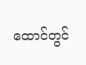ထောင်တွင်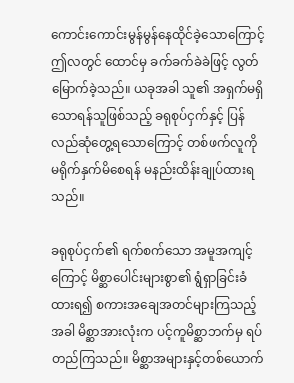ကောင်းကောင်းမွန်မွန်နေထိုင်ခဲ့သောကြောင့် ဤလတွင် ထောင်မှ ခက်ခက်ခဲခဲဖြင့် လွတ်မြောက်ခဲ့သည်။ ယခုအခါ သူ၏ အရှက်မရှိသောရန်သူဖြစ်သည့် ခရုစုပ်ငှက်နှင့် ပြန်လည်ဆုံတွေ့ရသောကြောင့် တစ်ဖက်လူကို မရိုက်နှက်မိစေရန် မနည်းထိန်းချုပ်ထားရသည်။

ခရုစုပ်ငှက်၏ ရက်စက်သော အမူအကျင့်ကြောင့် မိစ္ဆာပေါင်းများစွာ၏ ရွံရှာခြင်းခံထားရ၍ စကားအချေအတင်များကြသည့်အခါ မိစ္ဆာအားလုံးက ပင့်ကူမိစ္ဆာဘက်မှ ရပ်တည်ကြသည်။ မိစ္ဆာအများနှင့်တစ်ယောက်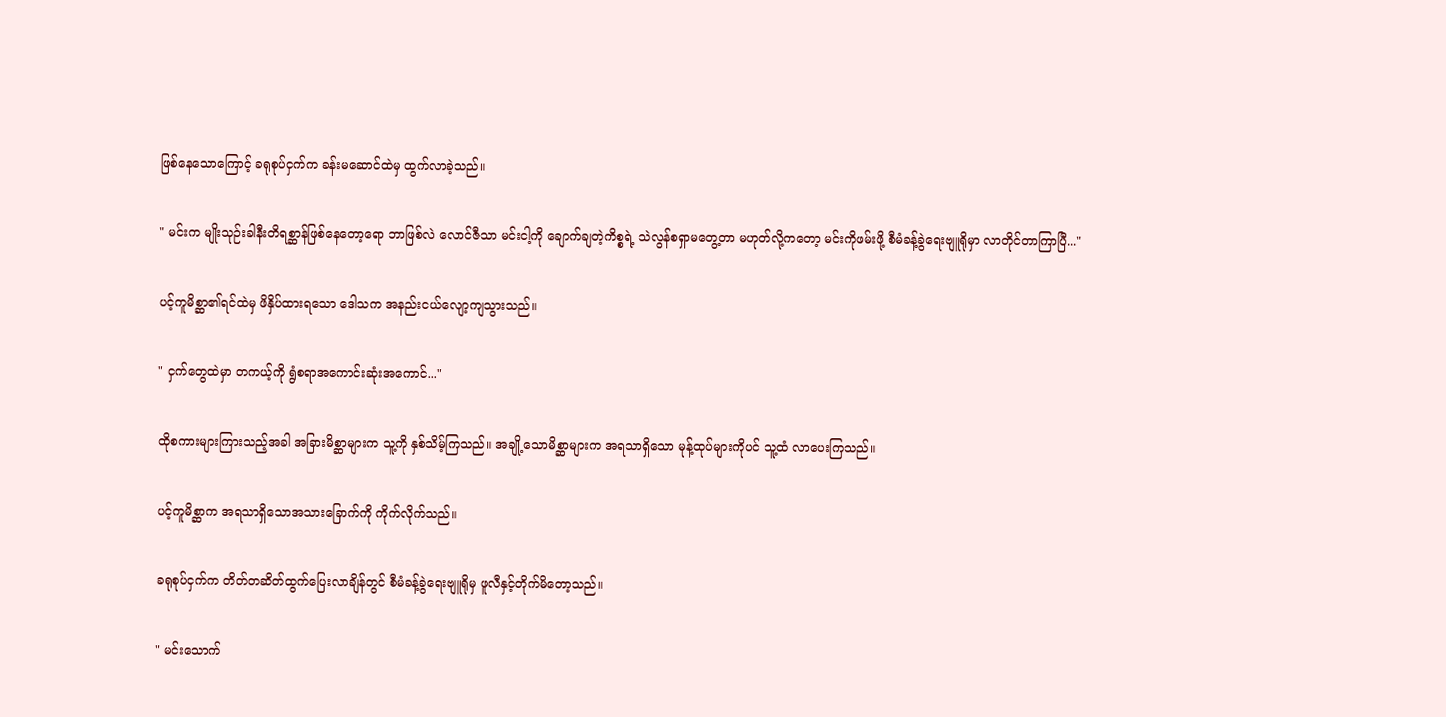ဖြစ်နေသောကြောင့် ခရုစုပ်ငှက်က ခန်းမဆောင်ထဲမှ ထွက်လာခဲ့သည်။

" မင်းက မျိုးသုဉ်းခါနီးတိရစ္ဆာန်ဖြစ်နေတော့ရော ဘာဖြစ်လဲ လောင်ဇီသာ မင်းငါ့ကို ချောက်ချတဲ့ကိစ္စရဲ့ သဲလွန်စရှာမတွေ့တာ မဟုတ်လို့ကတော့ မင်းကိုဖမ်းဖို့ စီမံခန့်ခွဲရေးဗျူရိုမှာ လာတိုင်တာကြာပြီ..."

ပင့်ကူမိစ္ဆာ၏ရင်ထဲမှ ဖိနှိပ်ထားရသော ဒေါသက အနည်းငယ်လျော့ကျသွားသည်။

" ငှက်တွေထဲမှာ တကယ့်ကို ရွံစရာအကောင်းဆုံးအကောင်..."

ထိုစကားများကြားသည့်အခါ အခြားမိစ္ဆာများက သူ့ကို နှစ်သိမ့်ကြသည်။ အချို့သောမိစ္ဆာများက အရသာရှိသော မုန့်ထုပ်များကိုပင် သူ့ထံ လာပေးကြသည်။

ပင့်ကူမိစ္ဆာက အရသာရှိသောအသားခြောက်ကို ကိုက်လိုက်သည်။

ခရုစုပ်ငှက်က တိတ်တဆိတ်ထွက်ပြေးလာချိန်တွင် စီမံခန့်ခွဲရေးဗျူရိုမှ ဖူလီနှင့်တိုက်မိတော့သည်။

" မင်းသောက်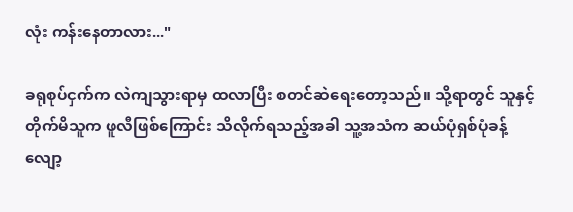လုံး ကန်းနေတာလား..."

ခရုစုပ်ငှက်က လဲကျသွားရာမှ ထလာပြီး စတင်ဆဲရေးတော့သည်။ သို့ရာတွင် သူနှင့်တိုက်မိသူက ဖူလီဖြစ်ကြောင်း သိလိုက်ရသည့်အခါ သူ့အသံက ဆယ်ပုံရှစ်ပုံခန့် လျော့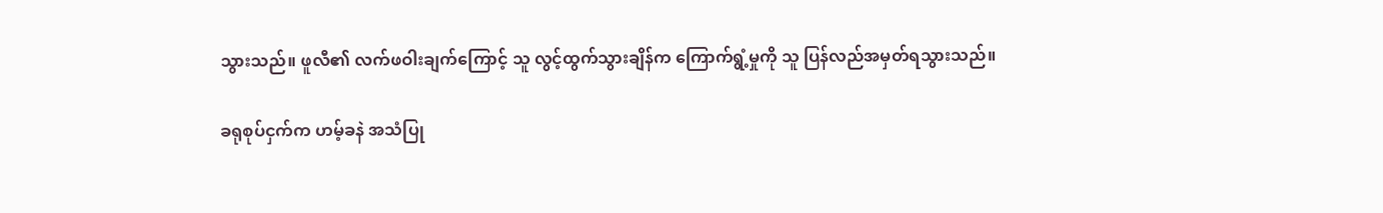သွားသည်။ ဖူလီ၏ လက်ဖဝါးချက်ကြောင့် သူ လွင့်ထွက်သွားချိန်က ကြောက်ရွံ့မှုကို သူ ပြန်လည်အမှတ်ရသွားသည်။

ခရုစုပ်ငှက်က ဟမ့်ခနဲ အသံပြု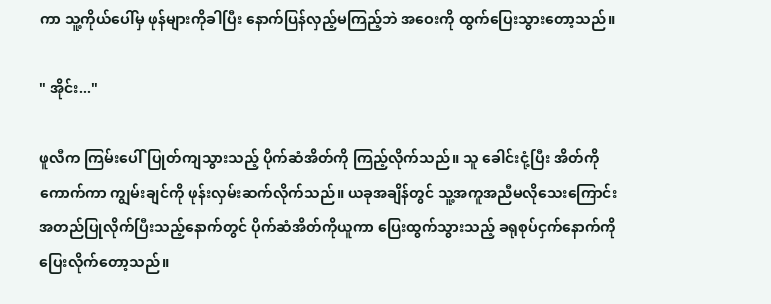ကာ သူ့ကိုယ်ပေါ်မှ ဖုန်များကိုခါပြီး နောက်ပြန်လှည့်မကြည့်ဘဲ အဝေးကို ထွက်ပြေးသွားတော့သည်။

" အိုင်း..."

ဖူလီက ကြမ်းပေါ်ပြုတ်ကျသွားသည့် ပိုက်ဆံအိတ်ကို ကြည့်လိုက်သည်။ သူ ခေါင်းငုံ့ပြီး အိတ်ကိုကောက်ကာ ကျွမ်းချင်ကို ဖုန်းလှမ်းဆက်လိုက်သည်။ ယခုအချိန်တွင် သူ့အကူအညီမလိုသေးကြောင်း အတည်ပြုလိုက်ပြီးသည့်နောက်တွင် ပိုက်ဆံအိတ်ကိုယူကာ ပြေးထွက်သွားသည့် ခရုစုပ်ငှက်နောက်ကို ပြေးလိုက်တော့သည်။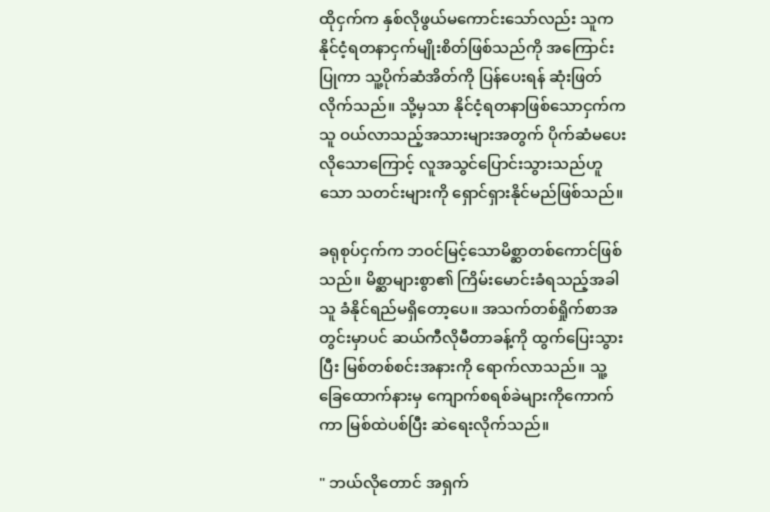ထိုငှက်က နှစ်လိုဖွယ်မကောင်းသော်လည်း သူက နိုင်ငံ့ရတနာငှက်မျိုးစိတ်ဖြစ်သည်ကို အကြောင်းပြုကာ သူ့ပိုက်‌ဆံအိတ်ကို ပြန်ပေးရန် ဆုံးဖြတ်လိုက်သည်။ သို့မှသာ နိုင်ငံ့ရတနာဖြစ်သောငှက်က သူ ဝယ်လာသည့်အသားများအတွက် ပိုက်ဆံမပေးလိုသောကြောင့် လူအသွင်ပြောင်းသွားသည်ဟူသော သတင်းများကို ရှောင်ရှားနိုင်မည်ဖြစ်သည်။

ခရုစုပ်ငှက်က ဘဝင်မြင့်သောမိစ္ဆာတစ်ကောင်ဖြစ်သည်။ မိစ္ဆာများစွာ၏ ကြိမ်းမောင်းခံရသည့်အခါ သူ ခံနိုင်ရည်မရှိတော့ပေ။ အသက်တစ်ရှိုက်စာအတွင်းမှာပင် ဆယ်ကီလိုမီတာခန့်ကို ထွက်ပြေးသွားပြီး မြစ်တစ်စင်းအနားကို ရောက်လာသည်။ သူ့ခြေထောက်နားမှ ကျောက်စရစ်ခဲများကိုကောက်ကာ မြစ်ထဲပစ်ပြီး ဆဲရေးလိုက်သည်။

" ဘယ်လိုတောင် အရှက်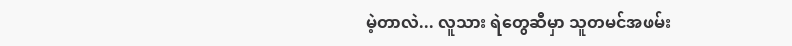မဲ့တာလဲ... လူသား ရဲတွေဆီမှာ သူတမင်အဖမ်း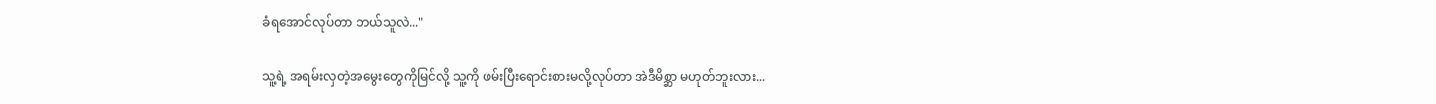ခံရအောင်လုပ်တာ ဘယ်သူလဲ..."

သူ့ရဲ့ အရမ်းလှတဲ့အမွေးတွေကိုမြင်လို့ သူ့ကို ဖမ်းပြီးရောင်းစားမလို့လုပ်တာ အဲဒီမိစ္ဆာ မဟုတ်ဘူးလား...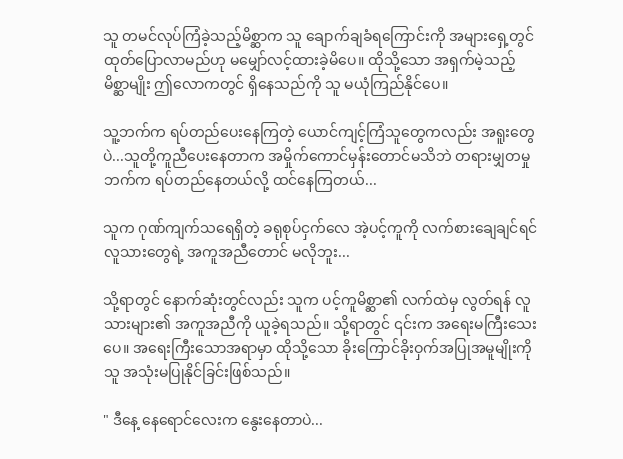သူ တမင်လုပ်ကြံခဲ့သည့်မိစ္ဆာက သူ ချောက်ချခံရကြောင်းကို အများရှေ့တွင် ထုတ်ပြောလာမည်ဟု မမျှော်လင့်ထားခဲ့မိပေ။ ထိုသို့သော အရှက်မဲ့သည့်မိစ္ဆာမျိုး ဤလောကတွင် ရှိနေသည်ကို သူ မယုံကြည်နိုင်ပေ။

သူ့ဘက်က ရပ်တည်ပေးနေကြတဲ့ ယောင်ကျင့်ကြံသူတွေကလည်း အရူးတွေပဲ...သူတို့ကူညီပေးနေတာက အမှိုက်ကောင်မှန်းတောင်မသိဘဲ တရားမျှတမှုဘက်က ရပ်တည်နေတယ်လို့ ထင်နေကြတယ်...

သူက ဂုဏ်ကျက်သရေရှိတဲ့ ခရုစုပ်ငှက်လေ အဲ့ပင့်ကူကို လက်စားချေချင်ရင် လူသားတွေရဲ့ အကူအညီတောင် မလိုဘူး...

သို့ရာတွင် နောက်ဆုံးတွင်လည်း သူက ပင့်ကူမိစ္ဆာ၏ လက်ထဲမှ လွတ်ရန် လူသားများ၏ အကူအညီကို ယူခဲ့ရသည်။ သို့ရာတွင် ၎င်းက အရေးမကြီးသေးပေ။ အရေးကြီးသောအရာမှာ ထိုသို့သော ခိုးကြောင်ခိုးဝှက်အပြုအမူမျိုးကို သူ အသုံးမပြုနိုင်ခြင်းဖြစ်သည်။

" ဒီနေ့ နေရောင်လေးက နွေးနေတာပဲ...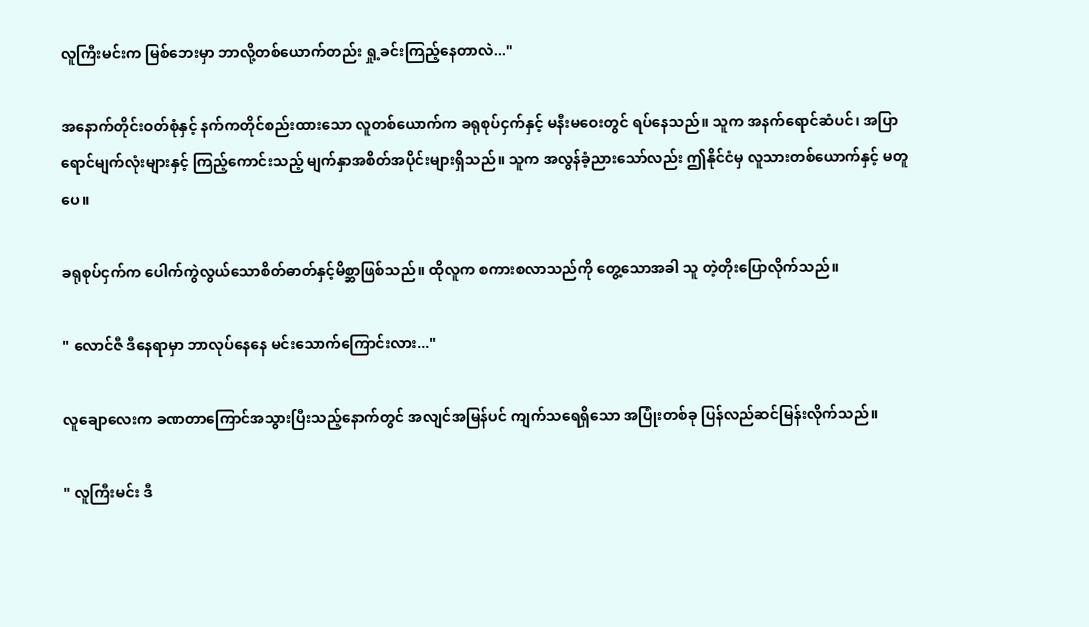လူကြီးမင်းက မြစ်ဘေးမှာ ဘာလို့တစ်ယောက်တည်း ရှု့ခင်းကြည့်နေတာလဲ..."

အနောက်တိုင်းဝတ်စုံနှင့် နက်ကတိုင်စည်းထားသော လူတစ်ယောက်က ခရုစုပ်ငှက်နှင့် မနီးမဝေးတွင် ရပ်နေသည်။ သူက အနက်ရောင်ဆံပင်၊ အပြာရောင်မျက်လုံးများနှင့် ကြည့်ကောင်းသည့် မျက်နှာအစိတ်အပိုင်းများရှိသည်။ သူက အလွန်ခံ့ညားသော်လည်း ဤနိုင်ငံမှ လူသားတစ်ယောက်နှင့် မတူပေ။

ခရုစုပ်ငှက်က ပေါက်ကွဲလွယ်သောစိတ်ဓာတ်နှင့်မိစ္ဆာဖြစ်သည်။ ထိုလူက စကားစလာသည်ကို တွေ့သောအခါ သူ တဲ့တိုးပြောလိုက်သည်။

" လောင်ဇီ ဒီနေရာမှာ ဘာလုပ်နေနေ မင်းသောက်ကြောင်းလား..."

လူချောလေးက ခဏတာကြောင်အသွားပြီးသည့်နောက်တွင် အလျင်အမြန်ပင် ကျက်သရေရှိသော အပြုံးတစ်ခု ပြန်လည်ဆင်မြန်းလိုက်သည်။

" လူကြီးမင်း ဒီ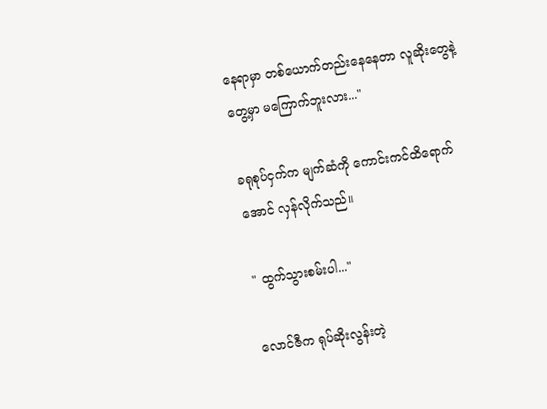နေရာမှာ တစ်ယောက်တည်းနေနေတာ လူဆိုးတွေနဲ့တွေ့မှာ မကြောက်ဘူးလား..."

ခရုစုပ်ငှက်က မျက်ဆံကို ကောင်းကင်ထိရောက်အောင် လှန်လိုက်သည်။

" ထွက်သွားစမ်းပါ..."

လောင်ဇီက ရုပ်ဆိုးလွန်းတဲ့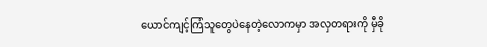ယောင်ကျင့်ကြံသူတွေပဲနေတဲ့လောကမှာ အလှတရားကို မှီခို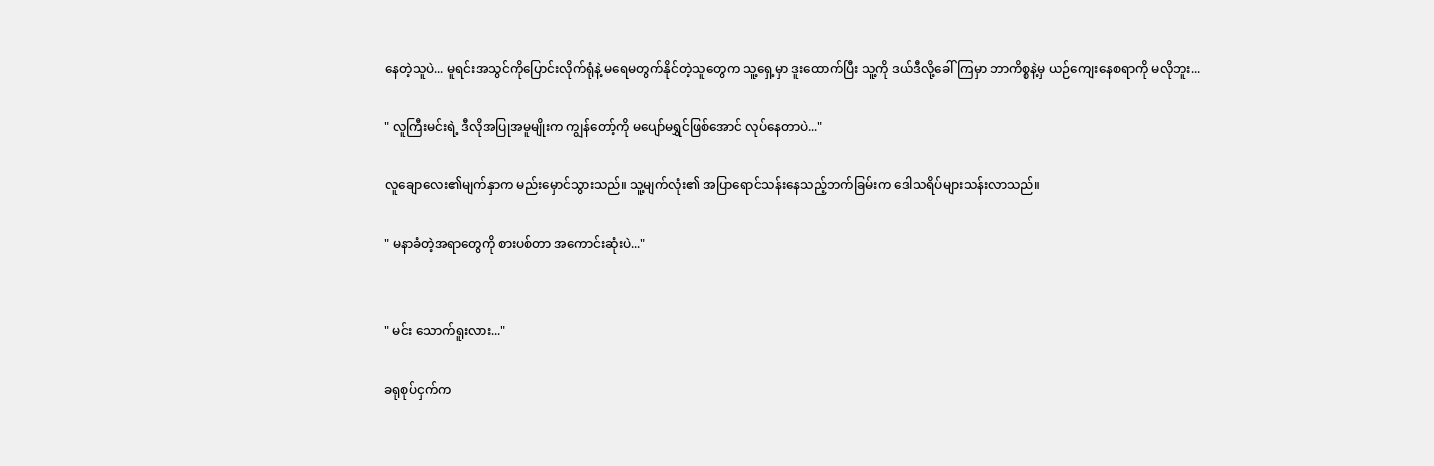နေတဲ့သူပဲ... မူရင်းအသွင်ကိုပြောင်းလိုက်ရုံနဲ့ မရေမတွက်နိုင်တဲ့သူတွေက သူ့ရှေ့မှာ ဒူးထောက်ပြီး သူ့ကို ဒယ်ဒီလို့ခေါ်ကြမှာ ဘာကိစ္စနဲ့မှ ယဉ်ကျေးနေစရာကို မလိုဘူး...

" လူကြီးမင်းရဲ့ ဒီလိုအပြုအမူမျိုးက ကျွန်တော့်ကို မပျော်မရွှင်ဖြစ်အောင် လုပ်နေတာပဲ..."

လူချောလေး၏မျက်နှာက မည်းမှောင်သွားသည်။ သူ့မျက်လုံး၏ အပြာရောင်သန်းနေသည့်ဘက်ခြမ်းက ဒေါသရိပ်များသန်းလာသည်။

" မနာခံတဲ့အရာတွေကို စားပစ်တာ အကောင်းဆုံးပဲ..."


" မင်း သောက်ရူးလား..."

ခရုစုပ်ငှက်က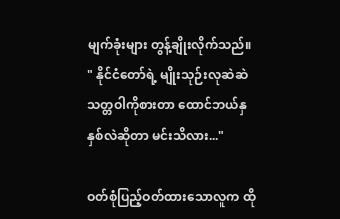မျက်ခုံးများ တွန့်ချိုးလိုက်သည်။
" နိုင်ငံတော်ရဲ့ မျိုးသုဉ်းလုဆဲဆဲသတ္တဝါကိုစားတာ ထောင်ဘယ်နှနှစ်လဲဆိုတာ မင်းသိလား..."

ဝတ်စုံပြည့်ဝတ်ထားသောလူက ထို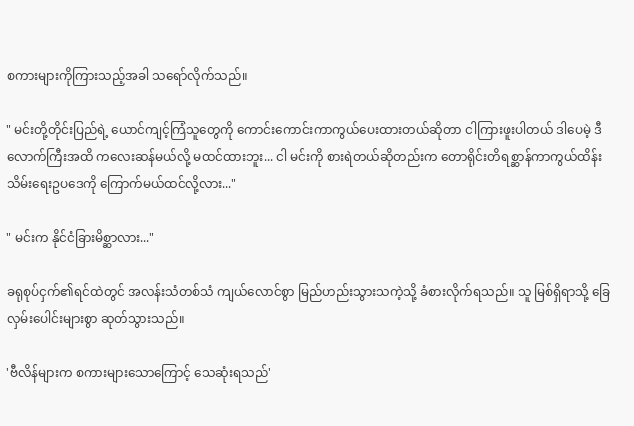စကားများကိုကြားသည့်အခါ သရော်လိုက်သည်။

" မင်းတို့တိုင်းပြည်ရဲ့ ယောင်ကျင့်ကြံသူတွေကို ကောင်းကောင်းကာကွယ်ပေးထားတယ်ဆိုတာ ငါကြားဖူးပါတယ် ဒါပေမဲ့ ဒီလောက်ကြီးအထိ ကလေးဆန်မယ်လို့ မထင်ထားဘူး... ငါ မင်းကို စားရဲတယ်ဆိုတည်းက တောရိုင်းတိရစ္ဆာန်ကာကွယ်ထိန်းသိမ်းရေးဥပဒေကို ကြောက်မယ်ထင်လို့လား..."

" မင်းက နိုင်ငံခြားမိစ္ဆာလား..."

ခရုစုပ်ငှက်၏ရင်ထဲတွင် အလန်းသံတစ်သံ ကျယ်လောင်စွာ မြည်ဟည်းသွားသကဲ့သို့ ခံစားလိုက်ရသည်။ သူ မြစ်ရှိရာသို့ ခြေလှမ်းပေါင်းများစွာ ဆုတ်သွားသည်။

'ဗီလိန်များက စကားများသောကြောင့် သေဆုံးရသည်'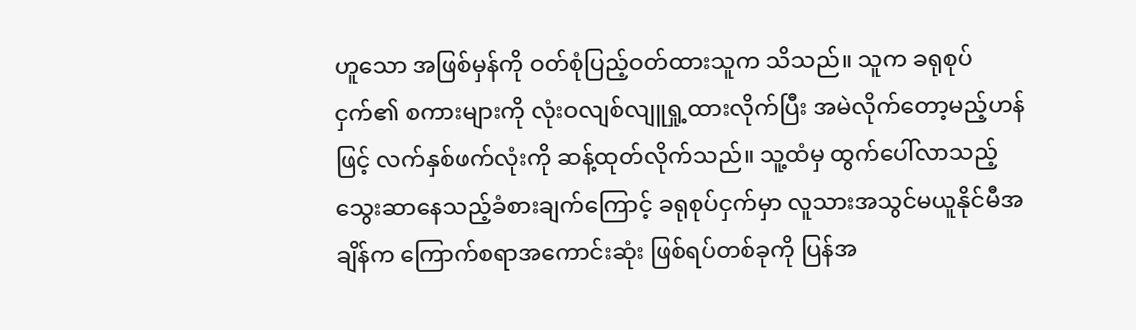ဟူသော အဖြစ်မှန်ကို ဝတ်စုံပြည့်ဝတ်ထားသူက သိသည်။ သူက ခရုစုပ်ငှက်၏ စကားများကို လုံးဝလျစ်လျူရှု့ထားလိုက်ပြီး အမဲလိုက်တော့မည့်ဟန်ဖြင့် လက်နှစ်ဖက်လုံးကို ဆန့်ထုတ်လိုက်သည်။ သူ့ထံမှ ထွက်ပေါ်လာသည့် သွေးဆာနေသည့်ခံစားချက်ကြောင့် ခရုစုပ်ငှက်မှာ လူသားအသွင်မယူနိုင်မီအချိန်က ကြောက်စရာအကောင်းဆုံး ဖြစ်ရပ်တစ်ခုကို ပြန်အ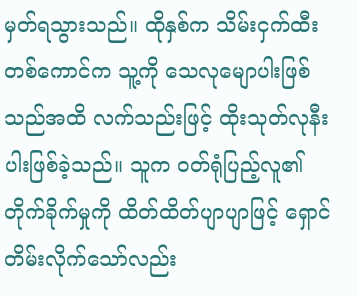မှတ်ရသွားသည်။ ထိုနှစ်က သိမ်းငှက်ထီးတစ်ကောင်က သူ့ကို သေလုမျောပါးဖြစ်သည်အထိ လက်သည်းဖြင့် ထိုးသုတ်လုနီးပါးဖြစ်ခဲ့သည်။ သူက ဝတ်ရုံပြည့်လူ၏ တိုက်ခိုက်မှုကို ထိတ်ထိတ်ပျာပျာဖြင့် ရှောင်တိမ်းလိုက်သော်လည်း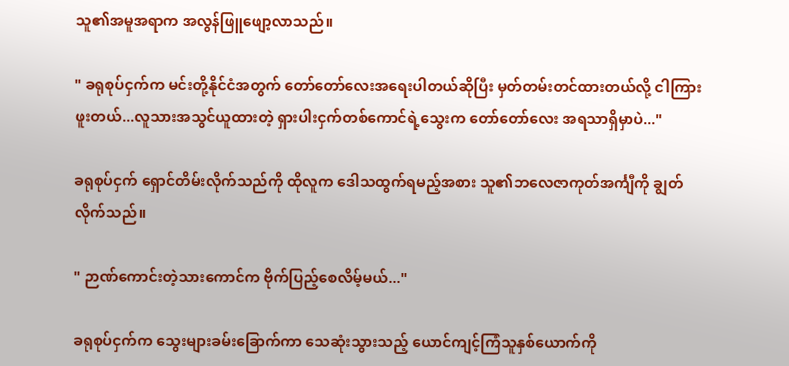သူ၏အမူအရာက အလွန်ဖြူဖျော့လာသည်။

" ခရုစုပ်ငှက်က မင်းတို့နိုင်ငံအတွက် တော်တော်လေးအရေးပါတယ်ဆိုပြီး မှတ်တမ်းတင်ထားတယ်လို့ ငါကြားဖူးတယ်...လူသားအသွင်ယူထားတဲ့ ရှားပါးငှက်တစ်ကောင်ရဲ့သွေးက တော်တော်လေး အရသာရှိမှာပဲ..."

ခရုစုပ်ငှက် ရှောင်တိမ်းလိုက်သည်ကို ထိုလူက ဒေါသထွက်ရမည့်အစား သူ၏ဘလေဇာကုတ်အင်္ကျီကို ချွတ်လိုက်သည်။

" ဉာဏ်ကောင်းတဲ့သားကောင်က ဗိုက်ပြည့်စေလိမ့်မယ်..."

ခရုစုပ်ငှက်က သွေးများခမ်းခြောက်ကာ သေဆုံးသွားသည့် ယောင်ကျင့်ကြံသူနှစ်ယောက်ကို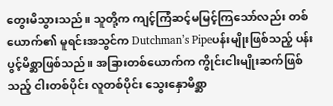တွေးမိသွားသည်။ သူတို့က ကျင့်ကြံဆင့်မမြင့်ကြသော်လည်း တစ်ယောက်၏ မူရင်းအသွင်က Dutchman’s Pipeပန်းမျိုးဖြစ်သည့် ပန်းပွင့်မိစ္ဆာဖြစ်သည်။ အခြားတစ်ယောက်က ကွိုင်းငါးမျိုးဆက်ဖြစ်သည့် ငါးတစ်ပိုင်း လူတစ်ပိုင်း သွေးနှောမိစ္ဆာ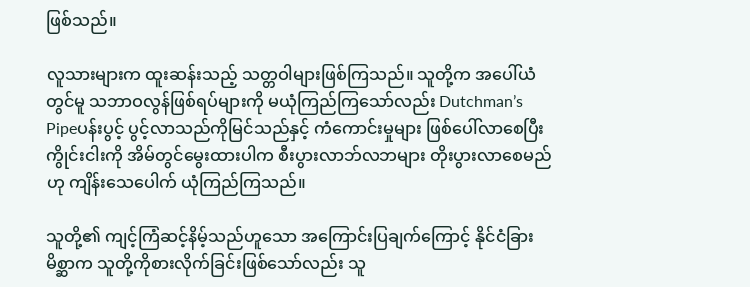ဖြစ်သည်။

လူသားများက ထူးဆန်းသည့် သတ္တဝါများဖြစ်ကြသည်။ သူတို့က အပေါ်ယံတွင်မူ သဘာဝလွန်ဖြစ်ရပ်များကို မယုံကြည်ကြသော်လည်း Dutchman’s Pipeပန်းပွင့် ပွင့်လာသည်ကိုမြင်သည်နှင့် ကံကောင်းမှုများ ဖြစ်ပေါ်လာစေပြီး ကွိုင်းငါးကို အိမ်တွင်မွေးထားပါက စီးပွားလာဘ်လဘများ တိုးပွားလာစေမည်ဟု ကျိန်းသေပေါက် ယုံကြည်ကြသည်။

သူတို့၏ ကျင့်ကြံဆင့်နိမ့်သည်ဟူသော အကြောင်းပြချက်ကြောင့် နိုင်ငံခြားမိစ္ဆာက သူတို့ကိုစားလိုက်ခြင်းဖြစ်သော်လည်း သူ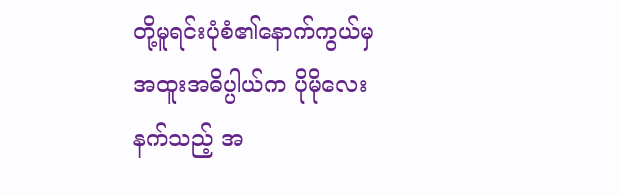တို့မူရင်းပုံစံ၏နောက်ကွယ်မှ အထူးအဓိပ္ပါယ်က ပိုမိုလေးနက်သည့် အ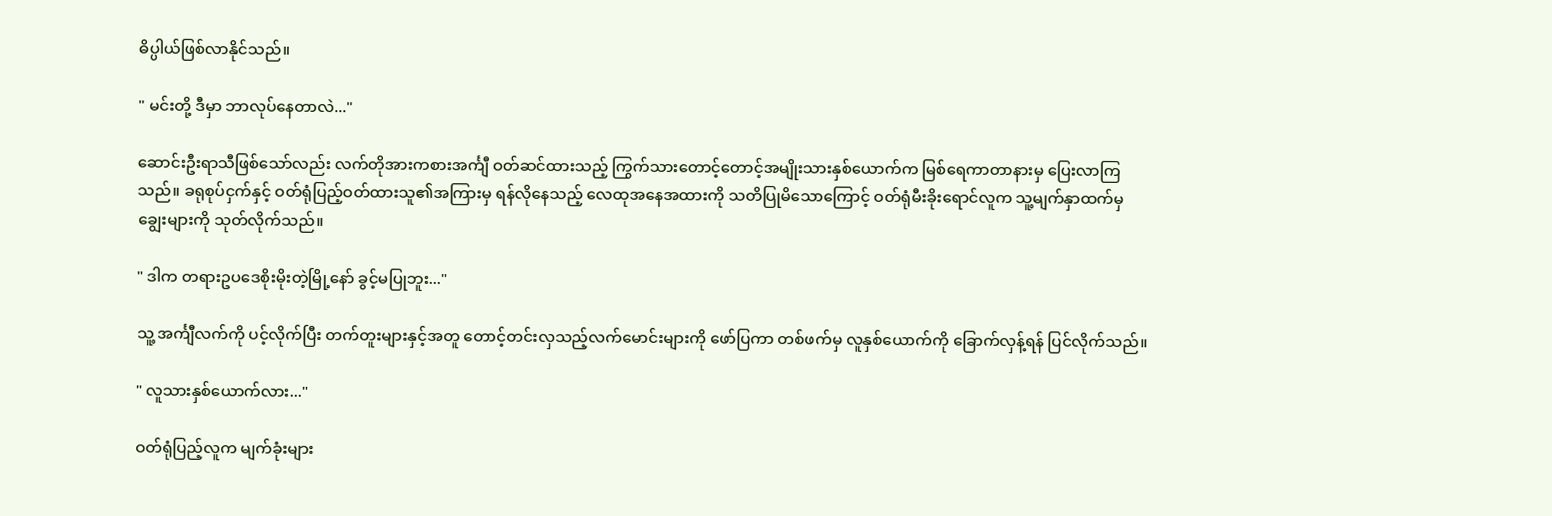ဓိပ္ပါယ်ဖြစ်လာနိုင်သည်။

" မင်းတို့ ဒီမှာ ဘာလုပ်နေတာလဲ..."

ဆောင်းဦးရာသီဖြစ်သော်လည်း လက်တိုအားကစားအင်္ကျီ ဝတ်ဆင်ထားသည့် ကြွက်သားတောင့်တောင့်အမျိုးသားနှစ်ယောက်က မြစ်ရေကာတာနားမှ ပြေးလာကြသည်။ ခရုစုပ်ငှက်နှင့် ဝတ်ရုံပြည့်ဝတ်ထားသူ၏အကြားမှ ရန်လိုနေသည့် လေထုအနေအထားကို သတိပြုမိသောကြောင့် ဝတ်ရုံမီးခိုးရောင်လူက သူ့မျက်နှာထက်မှ ချွေးများကို သုတ်လိုက်သည်။

" ဒါက တရားဥပဒေစိုးမိုးတဲ့မြို့နော် ခွင့်မပြုဘူး..."

သူ့ အင်္ကျီလက်ကို ပင့်လိုက်ပြီး တက်တူးများနှင့်အတူ တောင့်တင်းလှသည့်လက်မောင်းများကို ဖော်ပြကာ တစ်ဖက်မှ လူနှစ်ယောက်ကို ခြောက်လှန့်ရန် ပြင်လိုက်သည်။

" လူသားနှစ်ယောက်လား..."

ဝတ်ရုံပြည့်လူက မျက်ခုံးများ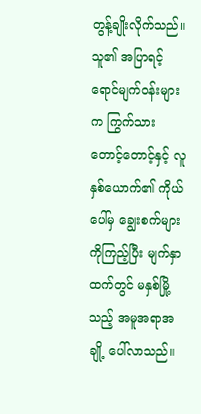တွန့်ချိုးလိုက်သည်။ သူ၏ အပြာရင့်ရောင်မျက်ဝန်းများက ကြွက်သားတောင့်တောင့်နှင့် လူနှစ်ယောက်၏ ကိုယ်ပေါ်မှ ချွေးစက်များကိုကြည့်ပြီး မျက်နှာထက်တွင် မနှစ်မြို့သည့် အမူအရာအချို့ ပေါ်လာသည်။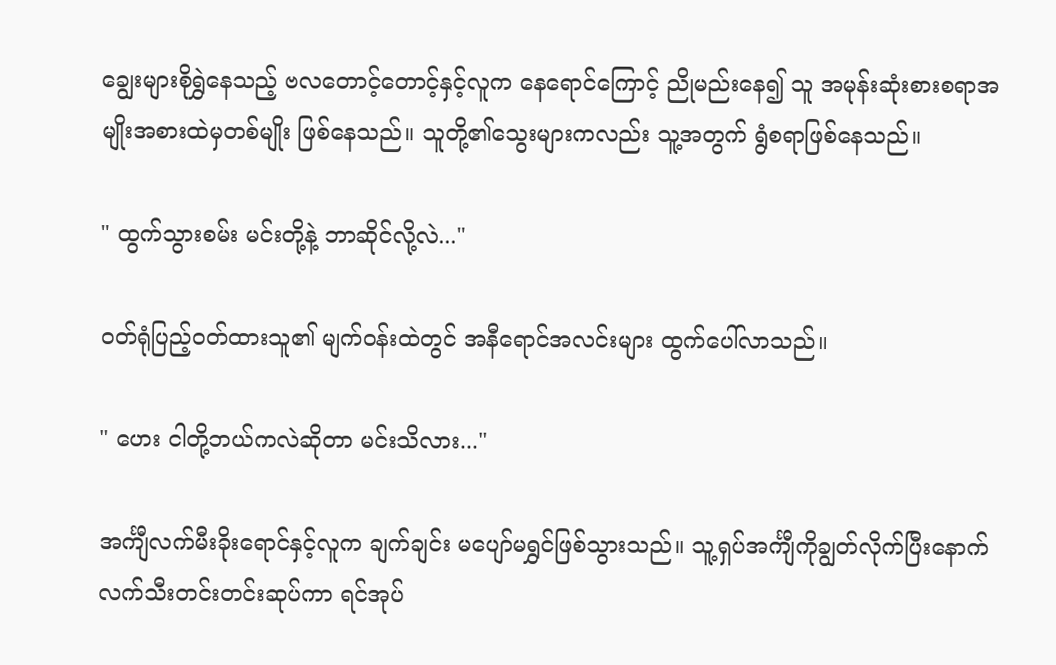ချွေးများစိုရွှဲနေသည့် ဗလတောင့်တောင့်နှင့်လူက နေရောင်ကြောင့် ညိုမည်းနေ၍ သူ အမုန်းဆုံးစားစရာအမျိုးအစားထဲမှတစ်မျိုး ဖြစ်နေသည်။ သူတို့၏သွေးများကလည်း သူ့အတွက် ရွံစရာဖြစ်နေသည်။

" ထွက်သွားစမ်း မင်းတို့နဲ့ ဘာဆိုင်လို့လဲ..."

ဝတ်ရုံပြည့်ဝတ်ထားသူ၏ မျက်ဝန်းထဲတွင် အနီရောင်အလင်းများ ထွက်ပေါ်လာသည်။

" ဟေး ငါတို့ဘယ်ကလဲဆို‌တာ မင်းသိလား..."

အင်္ကျီလက်မီးခိုးရောင်နှင့်လူက ချက်ချင်း မပျော်မရွှင်ဖြစ်သွားသည်။ သူ့ရှပ်အင်္ကျီကိုချွတ်လိုက်ပြီးနောက် လက်သီးတင်းတင်းဆုပ်ကာ ရင်အုပ်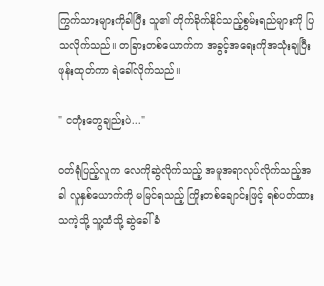ကြွက်သားများကိုခါပြီး သူ၏ တိုက်ခိုက်နိုင်သည့်စွမ်းရည်များကို ပြသလိုက်သည်။ တခြားတစ်ယောက်က အခွင့်အရေးကိုအသုံးချပြီး ဖုန်းထုတ်ကာ ရဲခေါ်လိုက်သည်။

" ငတုံးတွေချည်းပဲ..."

ဝတ်ရုံပြည့်လူက လေကိုဆွဲလိုက်သည့် အမူအရာလုပ်လိုက်သည့်အခါ လူနှစ်ယောက်ကို မမြင်ရသည့် ကြိုးတစ်ချောင်းဖြင့် ရစ်ပတ်ထားသကဲ့သို့ သူ့ထံသို့ ဆွဲခေါ်ခံ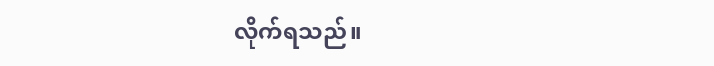လိုက်ရသည်။